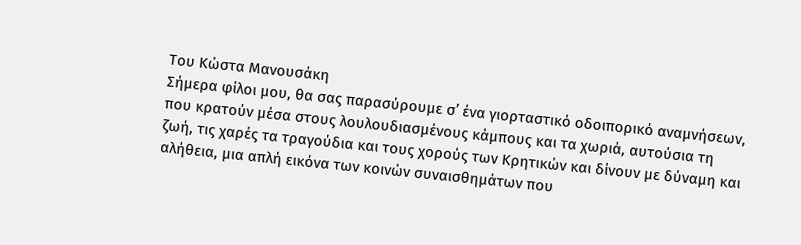Του Κώστα Μανουσάκη
Σήμερα φίλοι μου, θα σας παρασύρουμε σ’ ένα γιορταστικό οδοιπορικό αναμνήσεων, που κρατούν μέσα στους λουλουδιασμένους κάμπους και τα χωριά, αυτούσια τη ζωή, τις χαρές τα τραγούδια και τους χορούς των Κρητικών και δίνουν με δύναμη και αλήθεια, μια απλή εικόνα των κοινών συναισθημάτων που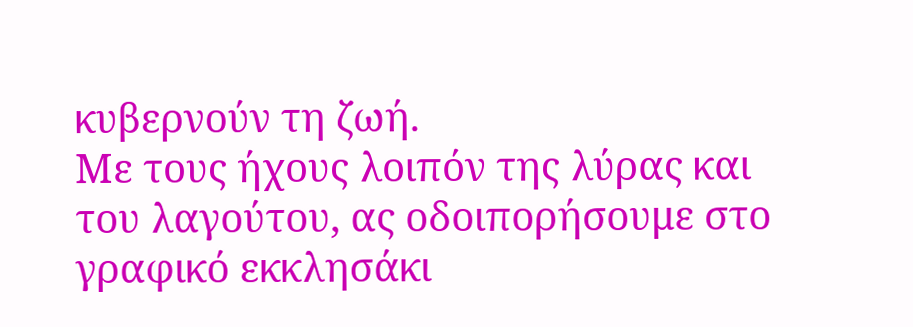κυβερνούν τη ζωή.
Με τους ήχους λοιπόν της λύρας και του λαγούτου, ας οδοιπορήσουμε στο γραφικό εκκλησάκι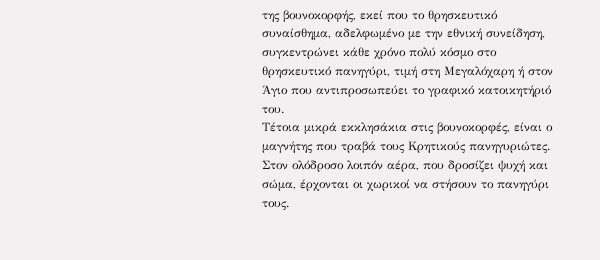της βουνοκορφής, εκεί που το θρησκευτικό συναίσθημα, αδελφωμένο με την εθνική συνείδηση, συγκεντρώνει κάθε χρόνο πολύ κόσμο στο θρησκευτικό πανηγύρι, τιμή στη Μεγαλόχαρη ή στον Άγιο που αντιπροσωπεύει το γραφικό κατοικητήριό του.
Τέτοια μικρά εκκλησάκια στις βουνοκορφές, είναι ο μαγνήτης που τραβά τους Κρητικούς πανηγυριώτες.
Στον ολόδροσο λοιπόν αέρα, που δροσίζει ψυχή και σώμα, έρχονται οι χωρικοί να στήσουν το πανηγύρι τους.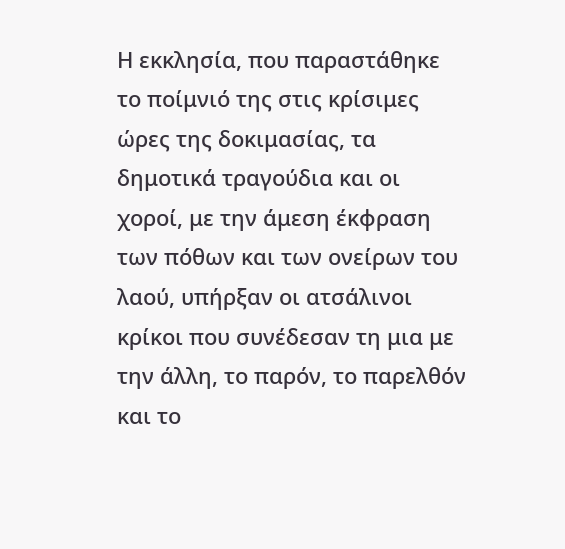Η εκκλησία, που παραστάθηκε το ποίμνιό της στις κρίσιμες ώρες της δοκιμασίας, τα δημοτικά τραγούδια και οι χοροί, με την άμεση έκφραση των πόθων και των ονείρων του λαού, υπήρξαν οι ατσάλινοι κρίκοι που συνέδεσαν τη μια με την άλλη, το παρόν, το παρελθόν και το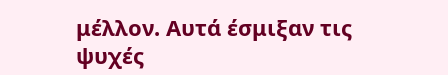μέλλον. Αυτά έσμιξαν τις ψυχές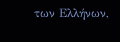των Ελλήνων,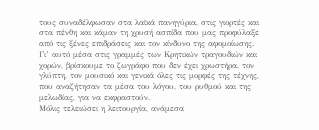τους συναδέλφωσαν στα λαϊκά πανηγύρια, στις γιορτές και στα πένθη και κάμαν τη χρυσή ασπίδα που μας προφύλαξε από τις ξένες επιδράσεις και τον κίνδυνο της αφομοίωσης.
Γι’ αυτό μέσα στις γραμμές των Κρητικών τραγουδιών και χορών, βρίσκουμε το ζωγράφο που δεν έχει χρωστήρα, τον γλύπτη, τον μουσικό και γενικά όλες τις μορφές της τέχνης, που αναζήτησαν τα μέσα του λόγου, του ρυθμού και της μελωδίας, για να εκφραστούν.
Μόλις τελειώσει η λειτουργία, ανάμεσα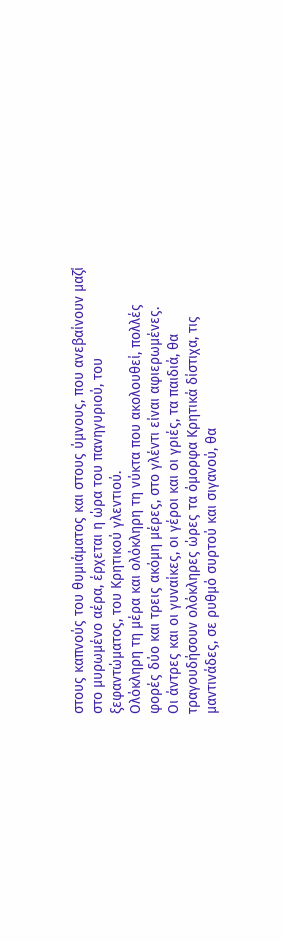στους καπνούς του θυμιάματος και στους ύμνους, που ανεβαίνουν μαζί στο μυρωμένο αέρα, έρχεται η ώρα του πανηγυριού, του ξεφαντώματος, του Κρητικού γλεντιού.
Ολόκληρη τη μέρα και ολόκληρη τη νύκτα που ακολουθεί, πολλές φορές δύο και τρεις ακόμη μέρες, στο γλέντι είναι αφιερωμένες.
Οι άντρες και οι γυναίκες, οι γέροι και οι γριές, τα παιδιά, θα τραγουδήσουν ολόκληρες ώρες τα όμορφα Κρητικά δίστιχα, τις μαντινάδες, σε ρυθμό συρτού και σιγανού, θα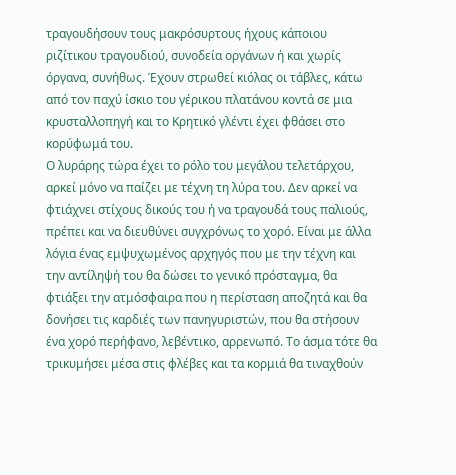τραγουδήσουν τους μακρόσυρτους ήχους κάποιου ριζίτικου τραγουδιού, συνοδεία οργάνων ή και χωρίς όργανα, συνήθως. Έχουν στρωθεί κιόλας οι τάβλες, κάτω από τον παχύ ίσκιο του γέρικου πλατάνου κοντά σε μια κρυσταλλοπηγή και το Κρητικό γλέντι έχει φθάσει στο κορύφωμά του.
Ο λυράρης τώρα έχει το ρόλο του μεγάλου τελετάρχου, αρκεί μόνο να παίζει με τέχνη τη λύρα του. Δεν αρκεί να φτιάχνει στίχους δικούς του ή να τραγουδά τους παλιούς, πρέπει και να διευθύνει συγχρόνως το χορό. Είναι με άλλα λόγια ένας εμψυχωμένος αρχηγός που με την τέχνη και την αντίληψή του θα δώσει το γενικό πρόσταγμα, θα φτιάξει την ατμόσφαιρα που η περίσταση αποζητά και θα δονήσει τις καρδιές των πανηγυριστών, που θα στήσουν ένα χορό περήφανο, λεβέντικο, αρρενωπό. Το άσμα τότε θα τρικυμήσει μέσα στις φλέβες και τα κορμιά θα τιναχθούν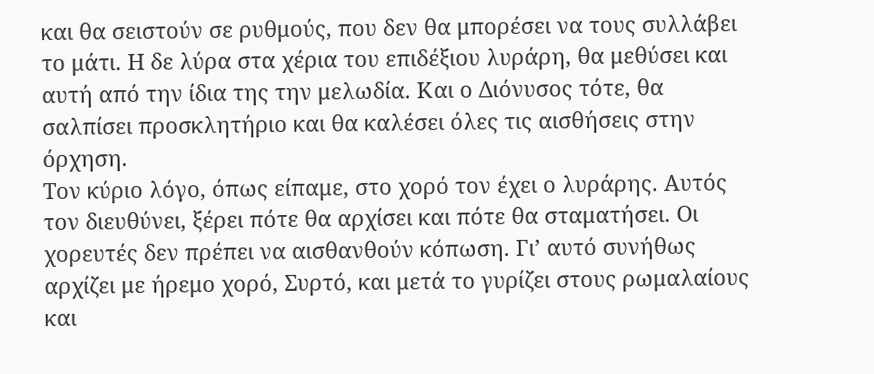και θα σειστούν σε ρυθμούς, που δεν θα μπορέσει να τους συλλάβει το μάτι. Η δε λύρα στα χέρια του επιδέξιου λυράρη, θα μεθύσει και αυτή από την ίδια της την μελωδία. Και ο Διόνυσος τότε, θα σαλπίσει προσκλητήριο και θα καλέσει όλες τις αισθήσεις στην όρχηση.
Τον κύριο λόγο, όπως είπαμε, στο χορό τον έχει ο λυράρης. Αυτός τον διευθύνει, ξέρει πότε θα αρχίσει και πότε θα σταματήσει. Οι χορευτές δεν πρέπει να αισθανθούν κόπωση. Γι’ αυτό συνήθως αρχίζει με ήρεμο χορό, Συρτό, και μετά το γυρίζει στους ρωμαλαίους και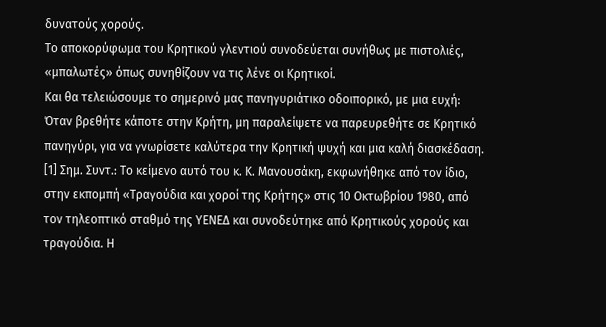δυνατούς χορούς.
Το αποκορύφωμα του Κρητικού γλεντιού συνοδεύεται συνήθως με πιστολιές, «μπαλωτές» όπως συνηθίζουν να τις λένε οι Κρητικοί.
Και θα τελειώσουμε το σημερινό μας πανηγυριάτικο οδοιπορικό, με μια ευχή: Όταν βρεθήτε κάποτε στην Κρήτη, μη παραλείψετε να παρευρεθήτε σε Κρητικό πανηγύρι, για να γνωρίσετε καλύτερα την Κρητική ψυχή και μια καλή διασκέδαση.
[1] Σημ. Συντ.: Το κείμενο αυτό του κ. Κ. Μανουσάκη, εκφωνήθηκε από τον ίδιο, στην εκπομπή «Τραγούδια και χοροί της Κρήτης» στις 10 Οκτωβρίου 1980, από τον τηλεοπτικό σταθμό της ΥΕΝΕΔ και συνοδεύτηκε από Κρητικούς χορούς και τραγούδια. Η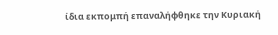ίδια εκπομπή επαναλήφθηκε την Κυριακή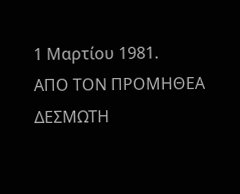1 Μαρτίου 1981.
ΑΠΟ ΤΟΝ ΠΡΟΜΗΘΕΑ ΔΕΣΜΩΤΗ